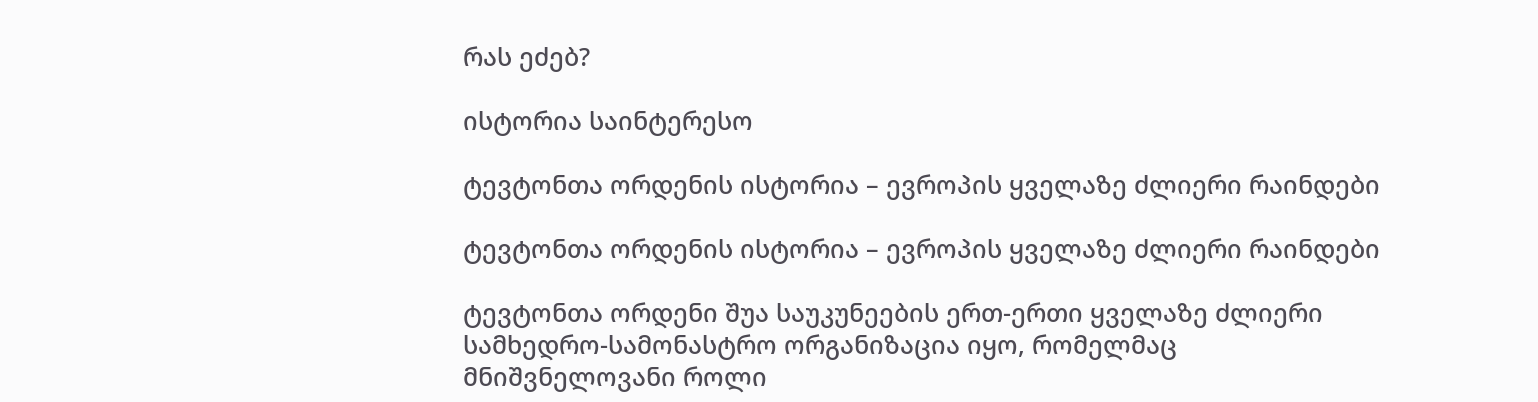რას ეძებ?

ისტორია საინტერესო

ტევტონთა ორდენის ისტორია – ევროპის ყველაზე ძლიერი რაინდები

ტევტონთა ორდენის ისტორია – ევროპის ყველაზე ძლიერი რაინდები

ტევტონთა ორდენი შუა საუკუნეების ერთ-ერთი ყველაზე ძლიერი სამხედრო-სამონასტრო ორგანიზაცია იყო, რომელმაც მნიშვნელოვანი როლი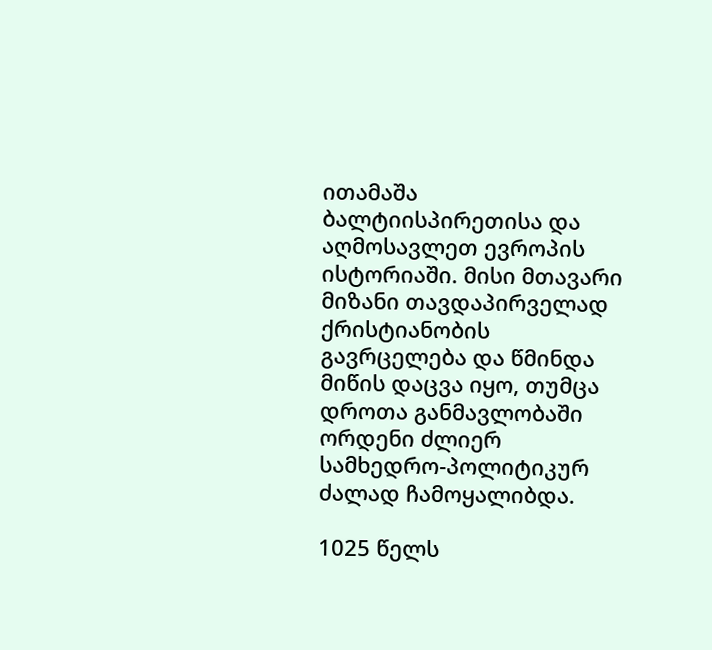ითამაშა ბალტიისპირეთისა და აღმოსავლეთ ევროპის ისტორიაში. მისი მთავარი მიზანი თავდაპირველად ქრისტიანობის გავრცელება და წმინდა მიწის დაცვა იყო, თუმცა დროთა განმავლობაში ორდენი ძლიერ სამხედრო-პოლიტიკურ ძალად ჩამოყალიბდა.

1025 წელს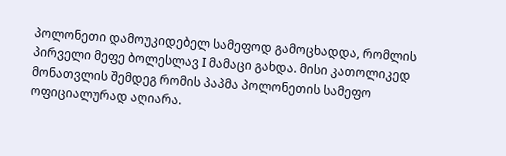პოლონეთი დამოუკიდებელ სამეფოდ გამოცხადდა, რომლის პირველი მეფე ბოლესლავ I მამაცი გახდა. მისი კათოლიკედ მონათვლის შემდეგ რომის პაპმა პოლონეთის სამეფო ოფიციალურად აღიარა.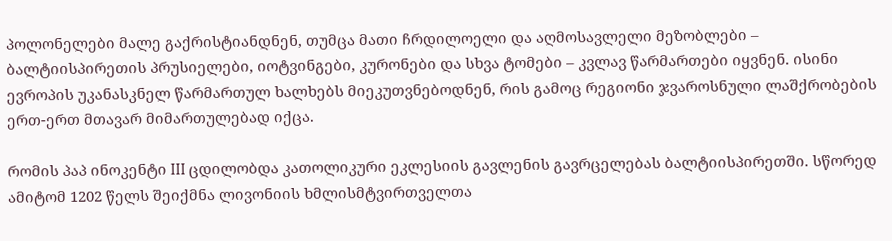პოლონელები მალე გაქრისტიანდნენ, თუმცა მათი ჩრდილოელი და აღმოსავლელი მეზობლები – ბალტიისპირეთის პრუსიელები, იოტვინგები, კურონები და სხვა ტომები – კვლავ წარმართები იყვნენ. ისინი ევროპის უკანასკნელ წარმართულ ხალხებს მიეკუთვნებოდნენ, რის გამოც რეგიონი ჯვაროსნული ლაშქრობების ერთ-ერთ მთავარ მიმართულებად იქცა.

რომის პაპ ინოკენტი III ცდილობდა კათოლიკური ეკლესიის გავლენის გავრცელებას ბალტიისპირეთში. სწორედ ამიტომ 1202 წელს შეიქმნა ლივონიის ხმლისმტვირთველთა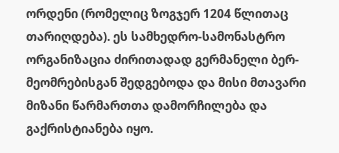ორდენი (რომელიც ზოგჯერ 1204 წლითაც თარიღდება). ეს სამხედრო-სამონასტრო ორგანიზაცია ძირითადად გერმანელი ბერ-მეომრებისგან შედგებოდა და მისი მთავარი მიზანი წარმართთა დამორჩილება და გაქრისტიანება იყო.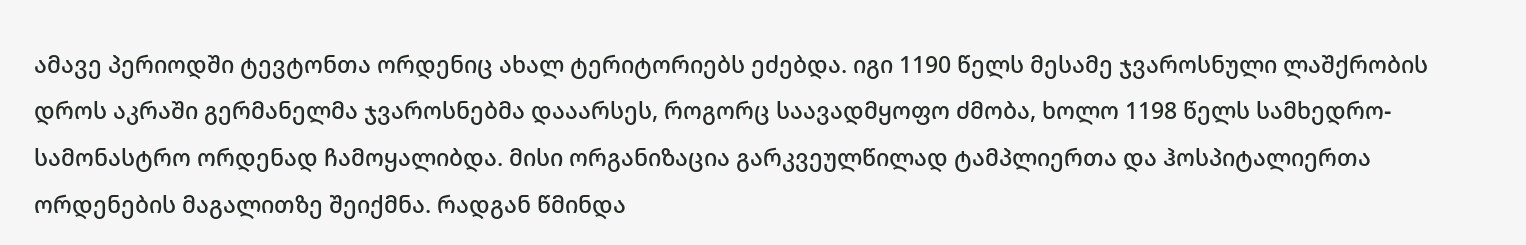ამავე პერიოდში ტევტონთა ორდენიც ახალ ტერიტორიებს ეძებდა. იგი 1190 წელს მესამე ჯვაროსნული ლაშქრობის დროს აკრაში გერმანელმა ჯვაროსნებმა დააარსეს, როგორც საავადმყოფო ძმობა, ხოლო 1198 წელს სამხედრო-სამონასტრო ორდენად ჩამოყალიბდა. მისი ორგანიზაცია გარკვეულწილად ტამპლიერთა და ჰოსპიტალიერთა ორდენების მაგალითზე შეიქმნა. რადგან წმინდა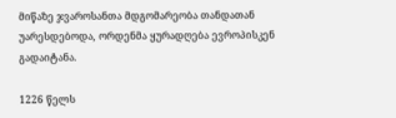მიწაზე ჯვაროსანთა მდგომარეობა თანდათან უარესდებოდა, ორდენმა ყურადღება ევროპისკენ გადაიტანა.

1226 წელს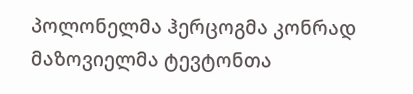პოლონელმა ჰერცოგმა კონრად მაზოვიელმა ტევტონთა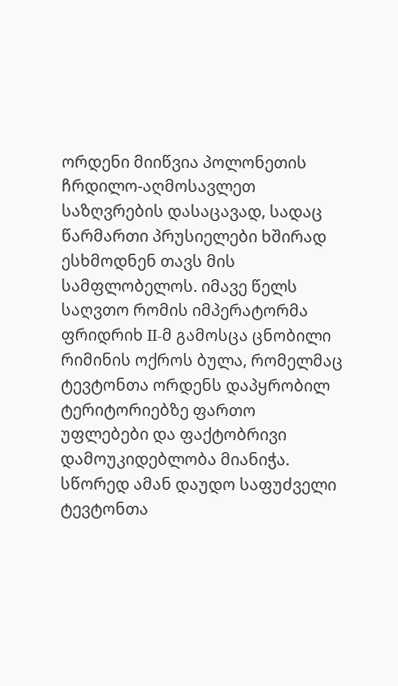ორდენი მიიწვია პოლონეთის ჩრდილო-აღმოსავლეთ საზღვრების დასაცავად, სადაც წარმართი პრუსიელები ხშირად ესხმოდნენ თავს მის სამფლობელოს. იმავე წელს საღვთო რომის იმპერატორმა ფრიდრიხ II-მ გამოსცა ცნობილი რიმინის ოქროს ბულა, რომელმაც ტევტონთა ორდენს დაპყრობილ ტერიტორიებზე ფართო უფლებები და ფაქტობრივი დამოუკიდებლობა მიანიჭა. სწორედ ამან დაუდო საფუძველი ტევტონთა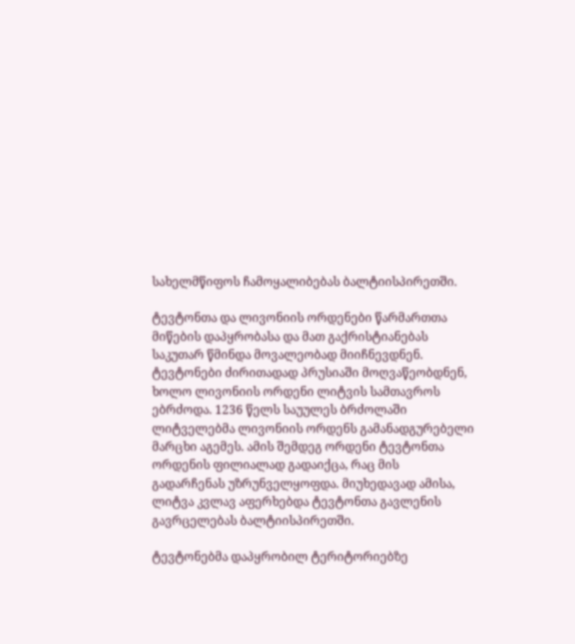სახელმწიფოს ჩამოყალიბებას ბალტიისპირეთში.

ტევტონთა და ლივონიის ორდენები წარმართთა მიწების დაპყრობასა და მათ გაქრისტიანებას საკუთარ წმინდა მოვალეობად მიიჩნევდნენ. ტევტონები ძირითადად პრუსიაში მოღვაწეობდნენ, ხოლო ლივონიის ორდენი ლიტვის სამთავროს ებრძოდა. 1236 წელს საუულეს ბრძოლაში ლიტველებმა ლივონიის ორდენს გამანადგურებელი მარცხი აგემეს. ამის შემდეგ ორდენი ტევტონთა ორდენის ფილიალად გადაიქცა, რაც მის გადარჩენას უზრუნველყოფდა. მიუხედავად ამისა, ლიტვა კვლავ აფერხებდა ტევტონთა გავლენის გავრცელებას ბალტიისპირეთში.

ტევტონებმა დაპყრობილ ტერიტორიებზე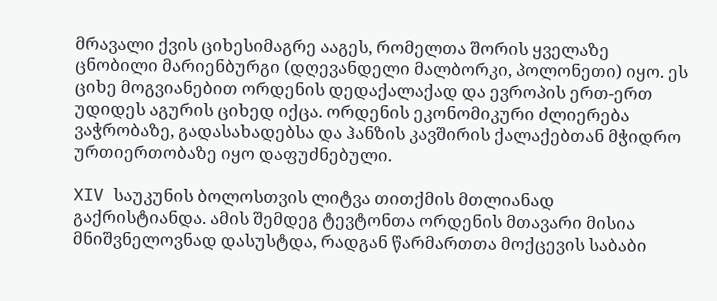მრავალი ქვის ციხესიმაგრე ააგეს, რომელთა შორის ყველაზე ცნობილი მარიენბურგი (დღევანდელი მალბორკი, პოლონეთი) იყო. ეს ციხე მოგვიანებით ორდენის დედაქალაქად და ევროპის ერთ-ერთ უდიდეს აგურის ციხედ იქცა. ორდენის ეკონომიკური ძლიერება ვაჭრობაზე, გადასახადებსა და ჰანზის კავშირის ქალაქებთან მჭიდრო ურთიერთობაზე იყო დაფუძნებული.

XIV საუკუნის ბოლოსთვის ლიტვა თითქმის მთლიანად გაქრისტიანდა. ამის შემდეგ ტევტონთა ორდენის მთავარი მისია მნიშვნელოვნად დასუსტდა, რადგან წარმართთა მოქცევის საბაბი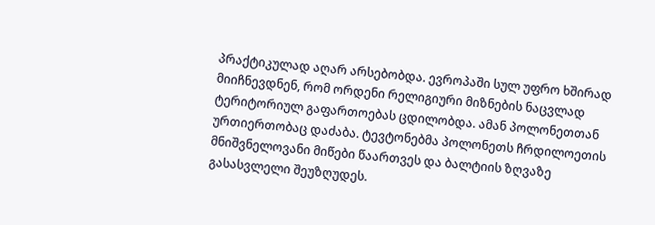პრაქტიკულად აღარ არსებობდა. ევროპაში სულ უფრო ხშირად მიიჩნევდნენ, რომ ორდენი რელიგიური მიზნების ნაცვლად ტერიტორიულ გაფართოებას ცდილობდა. ამან პოლონეთთან ურთიერთობაც დაძაბა. ტევტონებმა პოლონეთს ჩრდილოეთის მნიშვნელოვანი მიწები წაართვეს და ბალტიის ზღვაზე გასასვლელი შეუზღუდეს.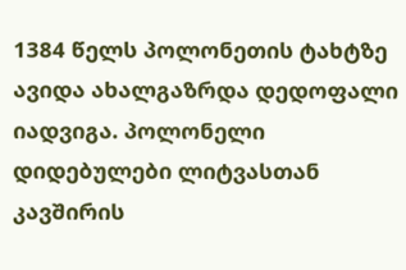1384 წელს პოლონეთის ტახტზე ავიდა ახალგაზრდა დედოფალი იადვიგა. პოლონელი დიდებულები ლიტვასთან კავშირის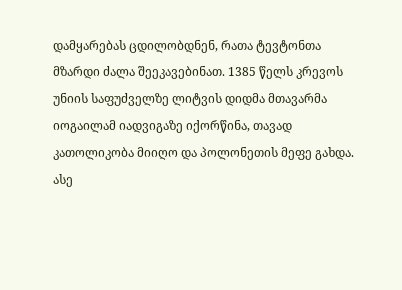დამყარებას ცდილობდნენ, რათა ტევტონთა მზარდი ძალა შეეკავებინათ. 1385 წელს კრევოს უნიის საფუძველზე ლიტვის დიდმა მთავარმა იოგაილამ იადვიგაზე იქორწინა, თავად კათოლიკობა მიიღო და პოლონეთის მეფე გახდა. ასე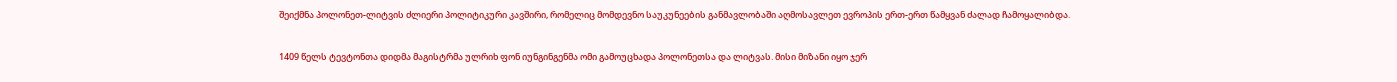შეიქმნა პოლონეთ-ლიტვის ძლიერი პოლიტიკური კავშირი, რომელიც მომდევნო საუკუნეების განმავლობაში აღმოსავლეთ ევროპის ერთ-ერთ წამყვან ძალად ჩამოყალიბდა.

1409 წელს ტევტონთა დიდმა მაგისტრმა ულრიხ ფონ იუნგინგენმა ომი გამოუცხადა პოლონეთსა და ლიტვას. მისი მიზანი იყო ჯერ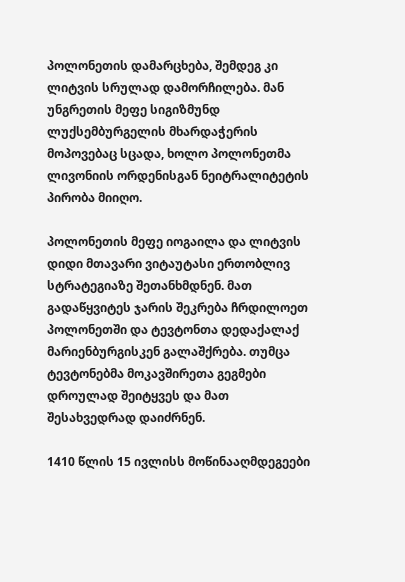პოლონეთის დამარცხება, შემდეგ კი ლიტვის სრულად დამორჩილება. მან უნგრეთის მეფე სიგიზმუნდ ლუქსემბურგელის მხარდაჭერის მოპოვებაც სცადა, ხოლო პოლონეთმა ლივონიის ორდენისგან ნეიტრალიტეტის პირობა მიიღო.

პოლონეთის მეფე იოგაილა და ლიტვის დიდი მთავარი ვიტაუტასი ერთობლივ სტრატეგიაზე შეთანხმდნენ. მათ გადაწყვიტეს ჯარის შეკრება ჩრდილოეთ პოლონეთში და ტევტონთა დედაქალაქ მარიენბურგისკენ გალაშქრება. თუმცა ტევტონებმა მოკავშირეთა გეგმები დროულად შეიტყვეს და მათ შესახვედრად დაიძრნენ.

1410 წლის 15 ივლისს მოწინააღმდეგეები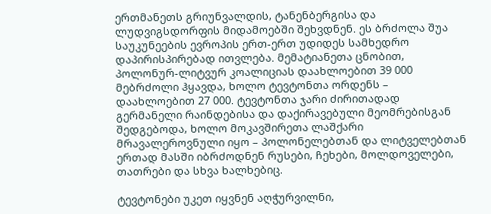ერთმანეთს გრიუნვალდის, ტანენბერგისა და ლუდვიგსდორფის მიდამოებში შეხვდნენ. ეს ბრძოლა შუა საუკუნეების ევროპის ერთ-ერთ უდიდეს სამხედრო დაპირისპირებად ითვლება. მემატიანეთა ცნობით, პოლონურ-ლიტვურ კოალიციას დაახლოებით 39 000 მებრძოლი ჰყავდა, ხოლო ტევტონთა ორდენს – დაახლოებით 27 000. ტევტონთა ჯარი ძირითადად გერმანელი რაინდებისა და დაქირავებული მეომრებისგან შედგებოდა, ხოლო მოკავშირეთა ლაშქარი მრავალეროვნული იყო – პოლონელებთან და ლიტველებთან ერთად მასში იბრძოდნენ რუსები, ჩეხები, მოლდოველები, თათრები და სხვა ხალხებიც.

ტევტონები უკეთ იყვნენ აღჭურვილნი,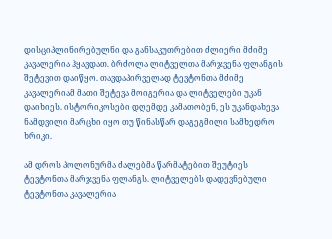დისციპლინირებულნი და განსაკუთრებით ძლიერი მძიმე კავალერია ჰყავდათ. ბრძოლა ლიტველთა მარჯვენა ფლანგის შეტევით დაიწყო. თავდაპირველად ტევტონთა მძიმე კავალერიამ მათი შეტევა მოიგერია და ლიტველები უკან დაიხიეს. ისტორიკოსები დღემდე კამათობენ, ეს უკანდახევა ნამდვილი მარცხი იყო თუ წინასწარ დაგეგმილი სამხედრო ხრიკი.

ამ დროს პოლონურმა ძალებმა წარმატებით შეუტიეს ტევტონთა მარჯვენა ფლანგს. ლიტველებს დადევნებული ტევტონთა კავალერია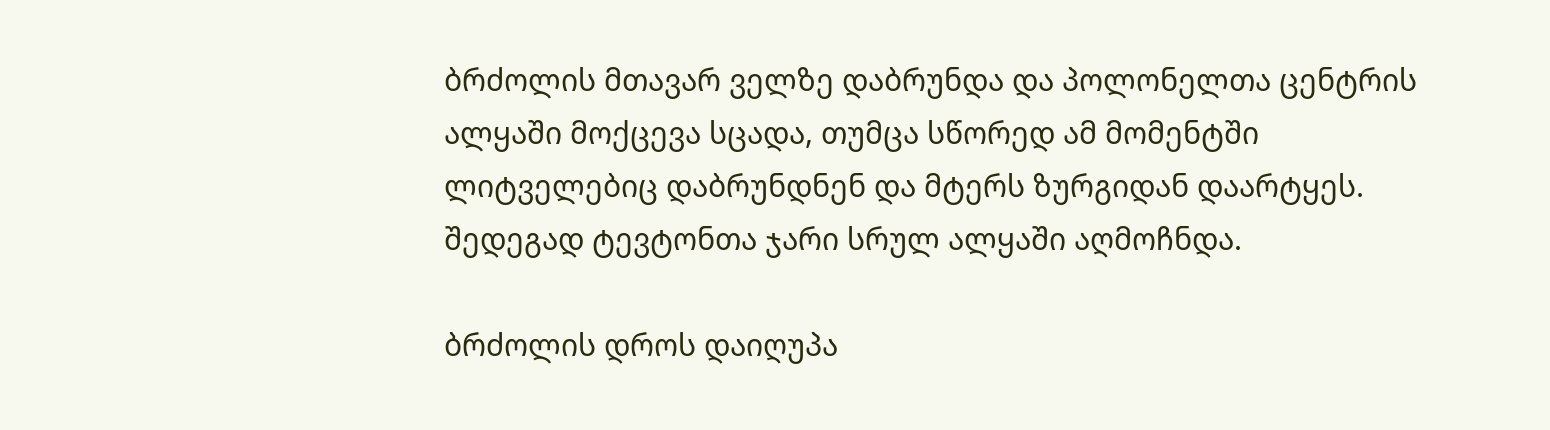ბრძოლის მთავარ ველზე დაბრუნდა და პოლონელთა ცენტრის ალყაში მოქცევა სცადა, თუმცა სწორედ ამ მომენტში ლიტველებიც დაბრუნდნენ და მტერს ზურგიდან დაარტყეს. შედეგად ტევტონთა ჯარი სრულ ალყაში აღმოჩნდა.

ბრძოლის დროს დაიღუპა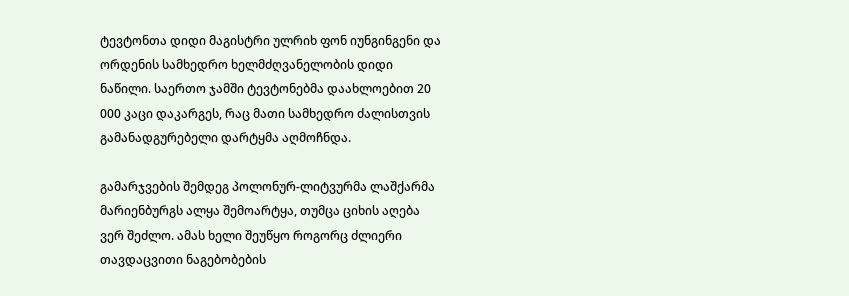ტევტონთა დიდი მაგისტრი ულრიხ ფონ იუნგინგენი და ორდენის სამხედრო ხელმძღვანელობის დიდი ნაწილი. საერთო ჯამში ტევტონებმა დაახლოებით 20 000 კაცი დაკარგეს, რაც მათი სამხედრო ძალისთვის გამანადგურებელი დარტყმა აღმოჩნდა.

გამარჯვების შემდეგ პოლონურ-ლიტვურმა ლაშქარმა მარიენბურგს ალყა შემოარტყა, თუმცა ციხის აღება ვერ შეძლო. ამას ხელი შეუწყო როგორც ძლიერი თავდაცვითი ნაგებობების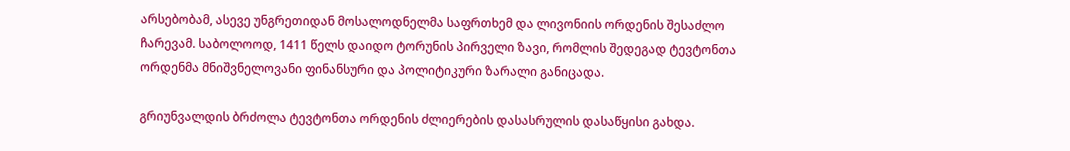არსებობამ, ასევე უნგრეთიდან მოსალოდნელმა საფრთხემ და ლივონიის ორდენის შესაძლო ჩარევამ. საბოლოოდ, 1411 წელს დაიდო ტორუნის პირველი ზავი, რომლის შედეგად ტევტონთა ორდენმა მნიშვნელოვანი ფინანსური და პოლიტიკური ზარალი განიცადა.

გრიუნვალდის ბრძოლა ტევტონთა ორდენის ძლიერების დასასრულის დასაწყისი გახდა.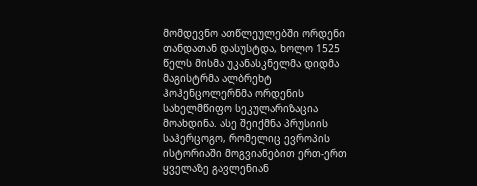მომდევნო ათწლეულებში ორდენი თანდათან დასუსტდა, ხოლო 1525 წელს მისმა უკანასკნელმა დიდმა მაგისტრმა ალბრეხტ ჰოჰენცოლერნმა ორდენის სახელმწიფო სეკულარიზაცია მოახდინა. ასე შეიქმნა პრუსიის საჰერცოგო, რომელიც ევროპის ისტორიაში მოგვიანებით ერთ-ერთ ყველაზე გავლენიან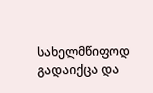სახელმწიფოდ გადაიქცა და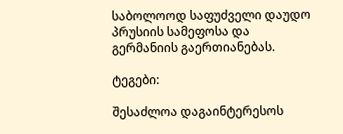საბოლოოდ საფუძველი დაუდო პრუსიის სამეფოსა და გერმანიის გაერთიანებას.

ტეგები:

შესაძლოა დაგაინტერესოს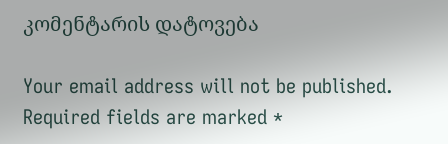კომენტარის დატოვება

Your email address will not be published. Required fields are marked *